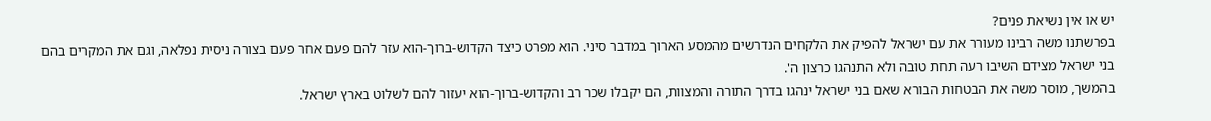יש או אין נשיאת פנים?
בפרשתנו משה רבינו מעורר את עם ישראל להפיק את הלקחים הנדרשים מהמסע הארוך במדבר סיני. הוא מפרט כיצד הקדוש-ברוך-הוא עזר להם פעם אחר פעם בצורה ניסית נפלאה, וגם את המקרים בהם בני ישראל מצידם השיבו רעה תחת טובה ולא התנהגו כרצון ה'.
בהמשך, מוסר משה את הבטחות הבורא שאם בני ישראל ינהגו בדרך התורה והמצוות, הם יקבלו שכר רב והקדוש-ברוך-הוא יעזור להם לשלוט בארץ ישראל.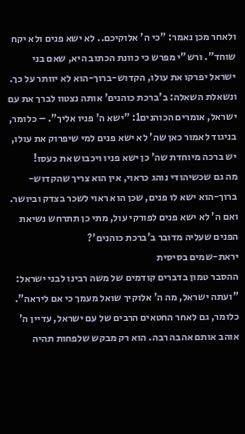ולאחר מכן נאמר: "כי ה' אלוקיכם.. לא ישא פנים ולא יקח שוחד". ורש"י מפרש כי כוונת הכתוב היא, שאם בני ישראל יפרקו את עולו, הקדוש-ברוך-הוא לא יוותר על כך.
ונשאלת השאלה: ב'ברכת כוהנים' אותה נצטוו לברך את עם ישראל, אומרים הכוהנים1: "ישא ה' פניו אליך". – כלומר, בניגוד לאמור כאן שה' לא ישא פנים למי שיפרוק את עולו, יש ברכה מיוחדת שה' כן ישא פניו ויכבוש את כעסו!
מה גם שכשיהודי נוהג כראוי, אין הוא צריך שהקדוש-ברוך-הוא ישא לו פנים, שכן הוא ראוי לשכר בצדק וביושר. ואם ה' לא ישא פנים לפורקי עול, מתי כן תתרחש נשיאת הפנים שעליה מדובר ב'ברכת כוהנים'?
יראת-שמים בסיסית
ההסבר טמון בדברים קודמים של משה רבינו לבני ישראל: "ועתה ישראל, מה ה' אלוקיך שואל מעמך כי אם ליראה". כלומר, גם לאחר החטאים הרבים של עם ישראל, עדיין ה' אוהב אותם אהבה רבה. הוא רק מבקש שלפחות תהיה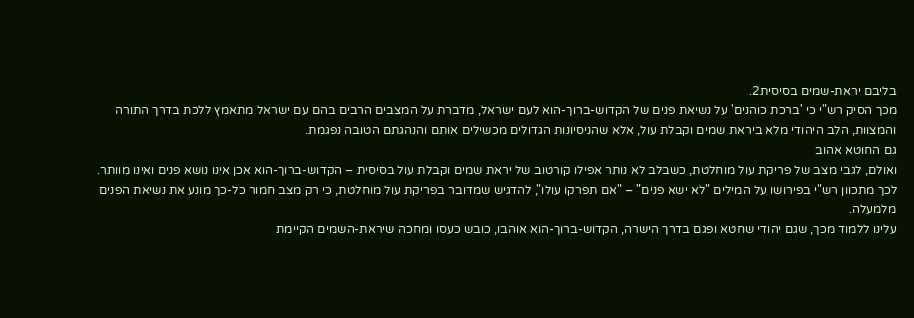בליבם יראת-שמים בסיסית2.
מכך הסיק רש"י כי 'ברכת כוהנים' על נשיאת פנים של הקדוש-ברוך-הוא לעם ישראל, מדברת על המצבים הרבים בהם עם ישראל מתאמץ ללכת בדרך התורה והמצוות, הלב היהודי מלא ביראת שמים וקבלת עול, אלא שהניסיונות הגדולים מכשילים אותם והנהגתם הטובה נפגמת.
גם החוטא אהוב
ואולם, לגבי מצב של פריקת עול מוחלטת, כשבלב לא נותר אפילו קורטוב של יראת שמים וקבלת עול בסיסית – הקדוש-ברוך-הוא אכן אינו נושא פנים ואינו מוותר.
לכך מתכוון רש"י בפירושו על המילים "לא ישא פנים" – "אם תפרקו עולו", להדגיש שמדובר בפריקת עול מוחלטת, כי רק מצב חמור כל-כך מונע את נשיאת הפנים מלמעלה.
עלינו ללמוד מכך, שגם יהודי שחטא ופגם בדרך הישרה, הקדוש-ברוך-הוא אוהבו, כובש כעסו ומחכה שיראת-השמים הקיימת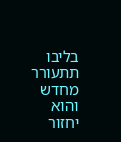בליבו תתעורר מחדש והוא יחזור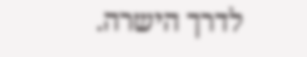לדרך הישרה.